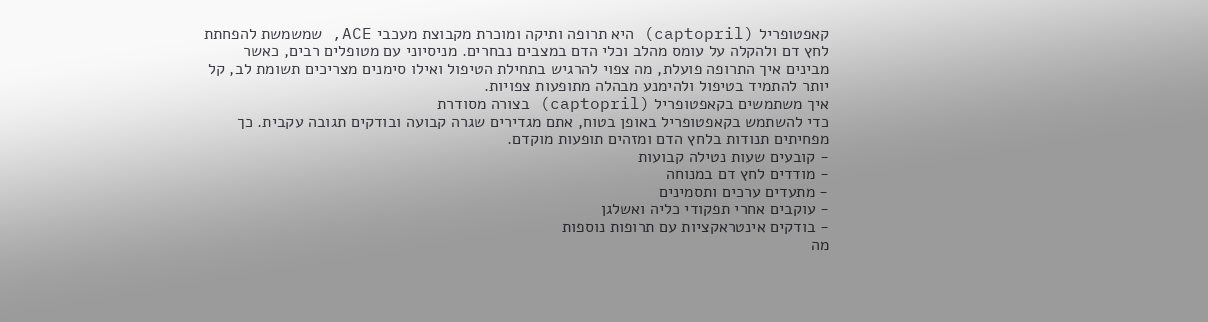קאפטופריל (captopril) היא תרופה ותיקה ומוכרת מקבוצת מעכבי ACE, שמשמשת להפחתת לחץ דם ולהקלה על עומס מהלב וכלי הדם במצבים נבחרים. מניסיוני עם מטופלים רבים, כאשר מבינים איך התרופה פועלת, מה צפוי להרגיש בתחילת הטיפול ואילו סימנים מצריכים תשומת לב, קל יותר להתמיד בטיפול ולהימנע מבהלה מתופעות צפויות.
איך משתמשים בקאפטופריל (captopril) בצורה מסודרת
כדי להשתמש בקאפטופריל באופן בטוח, אתם מגדירים שגרה קבועה ובודקים תגובה עקבית. כך מפחיתים תנודות בלחץ הדם ומזהים תופעות מוקדם.
- קובעים שעות נטילה קבועות
- מודדים לחץ דם במנוחה
- מתעדים ערכים ותסמינים
- עוקבים אחרי תפקודי כליה ואשלגן
- בודקים אינטראקציות עם תרופות נוספות
מה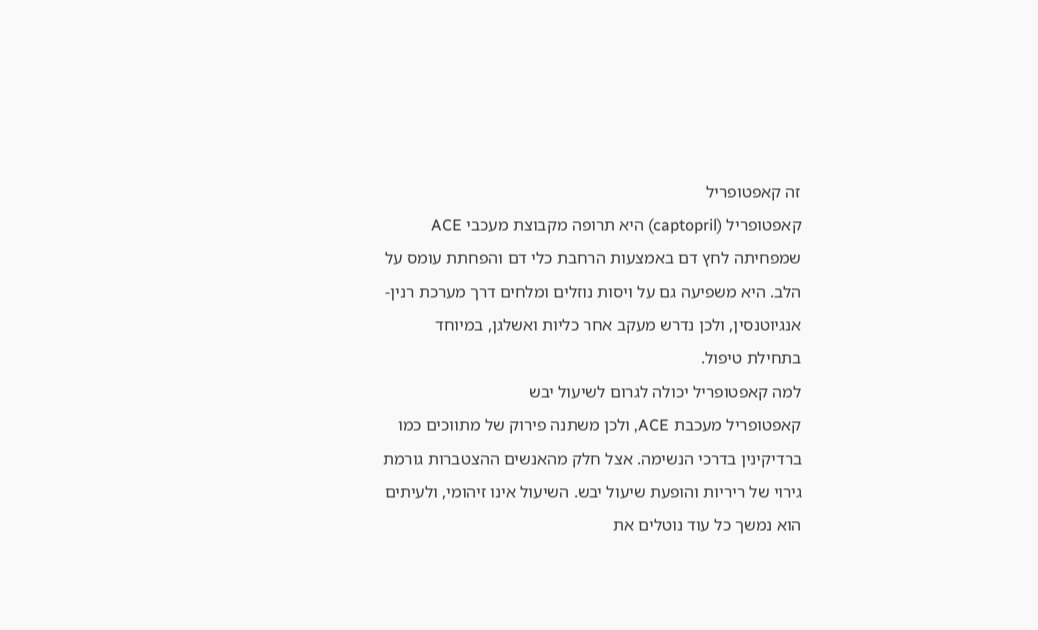זה קאפטופריל
קאפטופריל (captopril) היא תרופה מקבוצת מעכבי ACE שמפחיתה לחץ דם באמצעות הרחבת כלי דם והפחתת עומס על הלב. היא משפיעה גם על ויסות נוזלים ומלחים דרך מערכת רנין-אנגיוטנסין, ולכן נדרש מעקב אחר כליות ואשלגן, במיוחד בתחילת טיפול.
למה קאפטופריל יכולה לגרום לשיעול יבש
קאפטופריל מעכבת ACE, ולכן משתנה פירוק של מתווכים כמו ברדיקינין בדרכי הנשימה. אצל חלק מהאנשים ההצטברות גורמת גירוי של ריריות והופעת שיעול יבש. השיעול אינו זיהומי, ולעיתים הוא נמשך כל עוד נוטלים את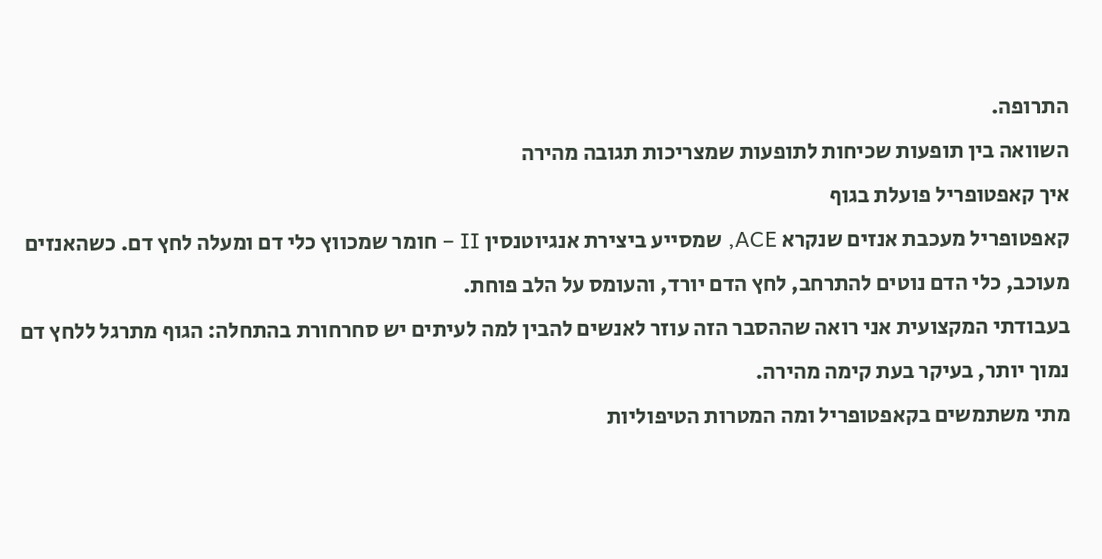התרופה.
השוואה בין תופעות שכיחות לתופעות שמצריכות תגובה מהירה
איך קאפטופריל פועלת בגוף
קאפטופריל מעכבת אנזים שנקרא ACE, שמסייע ביצירת אנגיוטנסין II – חומר שמכווץ כלי דם ומעלה לחץ דם. כשהאנזים מעוכב, כלי הדם נוטים להתרחב, לחץ הדם יורד, והעומס על הלב פוחת.
בעבודתי המקצועית אני רואה שההסבר הזה עוזר לאנשים להבין למה לעיתים יש סחרחורת בהתחלה: הגוף מתרגל ללחץ דם נמוך יותר, בעיקר בעת קימה מהירה.
מתי משתמשים בקאפטופריל ומה המטרות הטיפוליות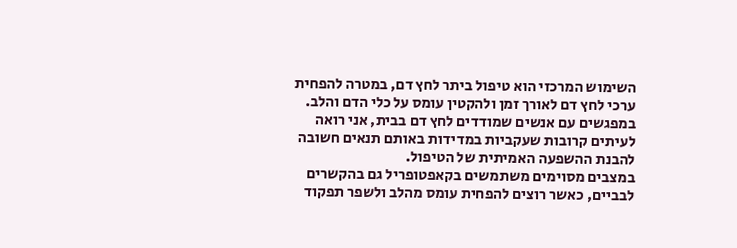השימוש המרכזי הוא טיפול ביתר לחץ דם, במטרה להפחית ערכי לחץ דם לאורך זמן ולהקטין עומס על כלי הדם והלב. במפגשים עם אנשים שמודדים לחץ דם בבית, אני רואה לעיתים קרובות שעקביות במדידות באותם תנאים חשובה להבנת ההשפעה האמיתית של הטיפול.
במצבים מסוימים משתמשים בקאפטופריל גם בהקשרים לבביים, כאשר רוצים להפחית עומס מהלב ולשפר תפקוד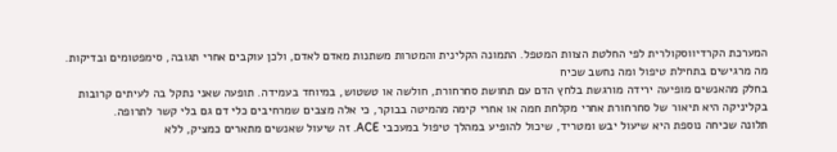המערכת הקרדיווסקולרית לפי החלטת הצוות המטפל. התמונה הקלינית והמטרות משתנות מאדם לאדם, ולכן עוקבים אחרי תגובה, סימפטומים ובדיקות.
מה מרגישים בתחילת טיפול ומה נחשב שכיח
בחלק מהאנשים מופיעה ירידה מורגשת בלחץ הדם עם תחושת סחרחורת, חולשה או טשטוש, במיוחד בעמידה. תופעה שאני נתקל בה לעיתים קרובות בקליניקה היא תיאור של סחרחורת אחרי מקלחת חמה או אחרי קימה מהמיטה בבוקר, כי אלה מצבים שמרחיבים כלי דם גם בלי קשר לתרופה.
תלונה שכיחה נוספת היא שיעול יבש ומטריד, שיכול להופיע במהלך טיפול במעכבי ACE. זה שיעול שאנשים מתארים כמציק, ללא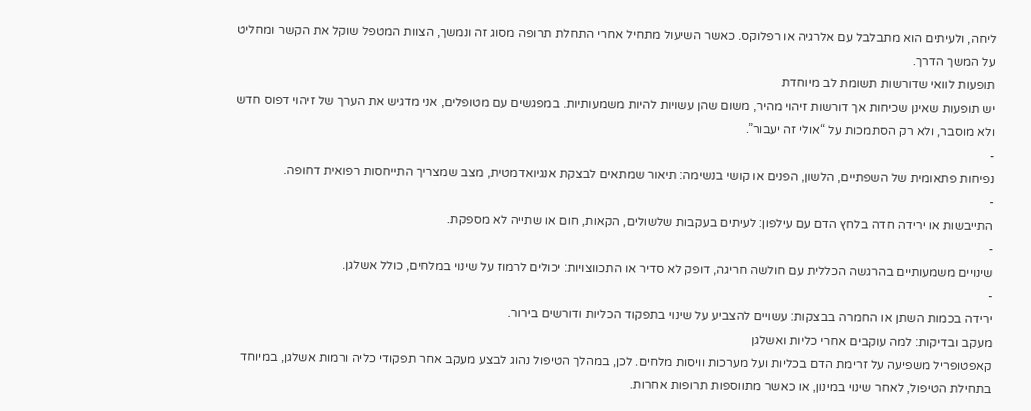ליחה, ולעיתים הוא מתבלבל עם אלרגיה או רפלוקס. כאשר השיעול מתחיל אחרי התחלת תרופה מסוג זה ונמשך, הצוות המטפל שוקל את הקשר ומחליט על המשך הדרך.
תופעות לוואי שדורשות תשומת לב מיוחדת
יש תופעות שאינן שכיחות אך דורשות זיהוי מהיר, משום שהן עשויות להיות משמעותיות. במפגשים עם מטופלים, אני מדגיש את הערך של זיהוי דפוס חדש ולא מוסבר, ולא רק הסתמכות על “אולי זה יעבור”.
-
נפיחות פתאומית של השפתיים, הלשון, הפנים או קושי בנשימה: תיאור שמתאים לבצקת אנגיואדמטית, מצב שמצריך התייחסות רפואית דחופה.
-
התייבשות או ירידה חדה בלחץ הדם עם עילפון: לעיתים בעקבות שלשולים, הקאות, חום או שתייה לא מספקת.
-
שינויים משמעותיים בהרגשה הכללית עם חולשה חריגה, דופק לא סדיר או התכווצויות: יכולים לרמוז על שינוי במלחים, כולל אשלגן.
-
ירידה בכמות השתן או החמרה בבצקות: עשויים להצביע על שינוי בתפקוד הכליות ודורשים בירור.
מעקב ובדיקות: למה עוקבים אחרי כליות ואשלגן
קאפטופריל משפיעה על זרימת הדם בכליות ועל מערכות וויסות מלחים. לכן, במהלך הטיפול נהוג לבצע מעקב אחר תפקודי כליה ורמות אשלגן, במיוחד בתחילת הטיפול, לאחר שינוי במינון, או כאשר מתווספות תרופות אחרות.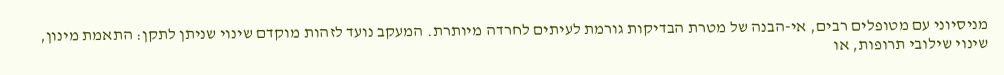מניסיוני עם מטופלים רבים, אי-הבנה של מטרת הבדיקות גורמת לעיתים לחרדה מיותרת. המעקב נועד לזהות מוקדם שינוי שניתן לתקן: התאמת מינון, שינוי שילובי תרופות, או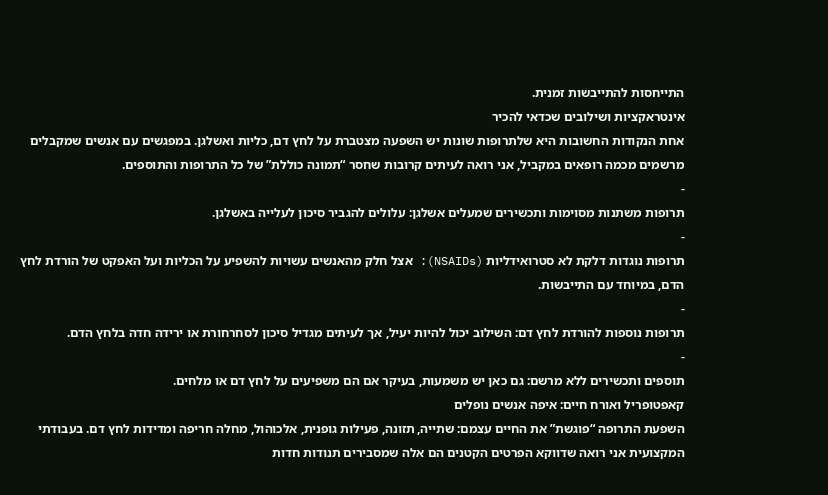התייחסות להתייבשות זמנית.
אינטראקציות ושילובים שכדאי להכיר
אחת הנקודות החשובות היא שלתרופות שונות יש השפעה מצטברת על לחץ דם, כליות ואשלגן. במפגשים עם אנשים שמקבלים מרשמים מכמה רופאים במקביל, אני רואה לעיתים קרובות שחסר “תמונה כוללת” של כל התרופות והתוספים.
-
תרופות משתנות מסוימות ותכשירים שמעלים אשלגן: עלולים להגביר סיכון לעלייה באשלגן.
-
תרופות נוגדות דלקת לא סטרואידליות (NSAIDs): אצל חלק מהאנשים עשויות להשפיע על הכליות ועל האפקט של הורדת לחץ הדם, במיוחד עם התייבשות.
-
תרופות נוספות להורדת לחץ דם: השילוב יכול להיות יעיל, אך לעיתים מגדיל סיכון לסחרחורת או ירידה חדה בלחץ הדם.
-
תוספים ותכשירים ללא מרשם: גם כאן יש משמעות, בעיקר אם הם משפיעים על לחץ דם או מלחים.
קאפטופריל ואורח חיים: איפה אנשים נופלים
השפעת התרופה “פוגשת” את החיים עצמם: שתייה, תזונה, פעילות גופנית, אלכוהול, מחלה חריפה ומדידות לחץ דם. בעבודתי המקצועית אני רואה שדווקא הפרטים הקטנים הם אלה שמסבירים תנודות חדות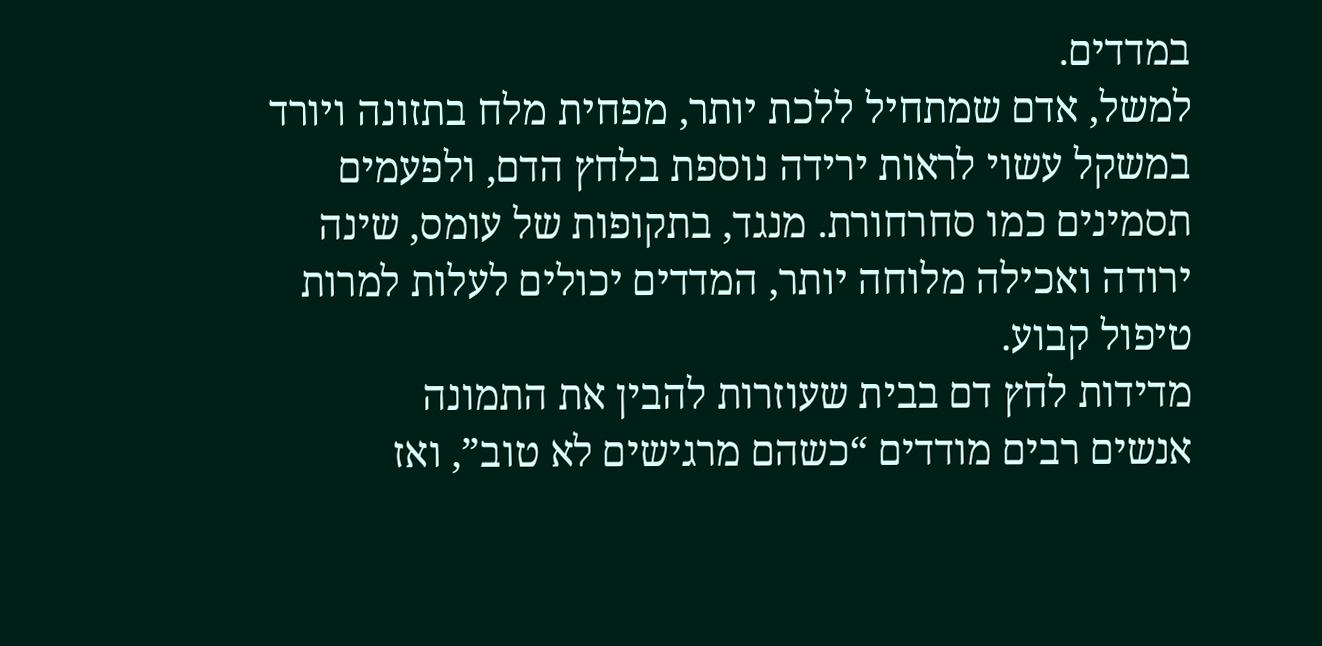במדדים.
למשל, אדם שמתחיל ללכת יותר, מפחית מלח בתזונה ויורד במשקל עשוי לראות ירידה נוספת בלחץ הדם, ולפעמים תסמינים כמו סחרחורת. מנגד, בתקופות של עומס, שינה ירודה ואכילה מלוחה יותר, המדדים יכולים לעלות למרות טיפול קבוע.
מדידות לחץ דם בבית שעוזרות להבין את התמונה
אנשים רבים מודדים “כשהם מרגישים לא טוב”, ואז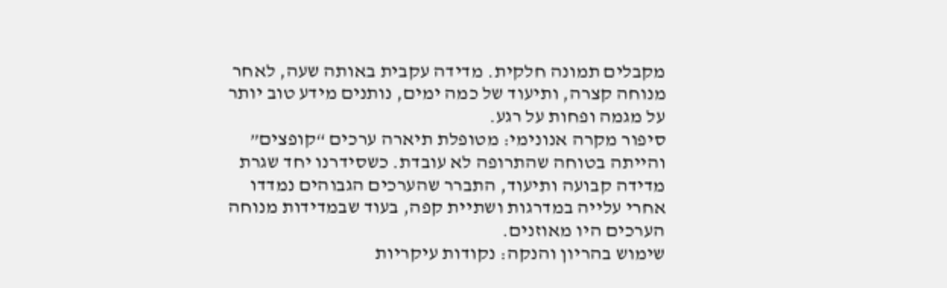מקבלים תמונה חלקית. מדידה עקבית באותה שעה, לאחר מנוחה קצרה, ותיעוד של כמה ימים, נותנים מידע טוב יותר על מגמה ופחות על רגע.
סיפור מקרה אנונימי: מטופלת תיארה ערכים “קופצים” והייתה בטוחה שהתרופה לא עובדת. כשסידרנו יחד שגרת מדידה קבועה ותיעוד, התברר שהערכים הגבוהים נמדדו אחרי עלייה במדרגות ושתיית קפה, בעוד שבמדידות מנוחה הערכים היו מאוזנים.
שימוש בהריון והנקה: נקודות עיקריות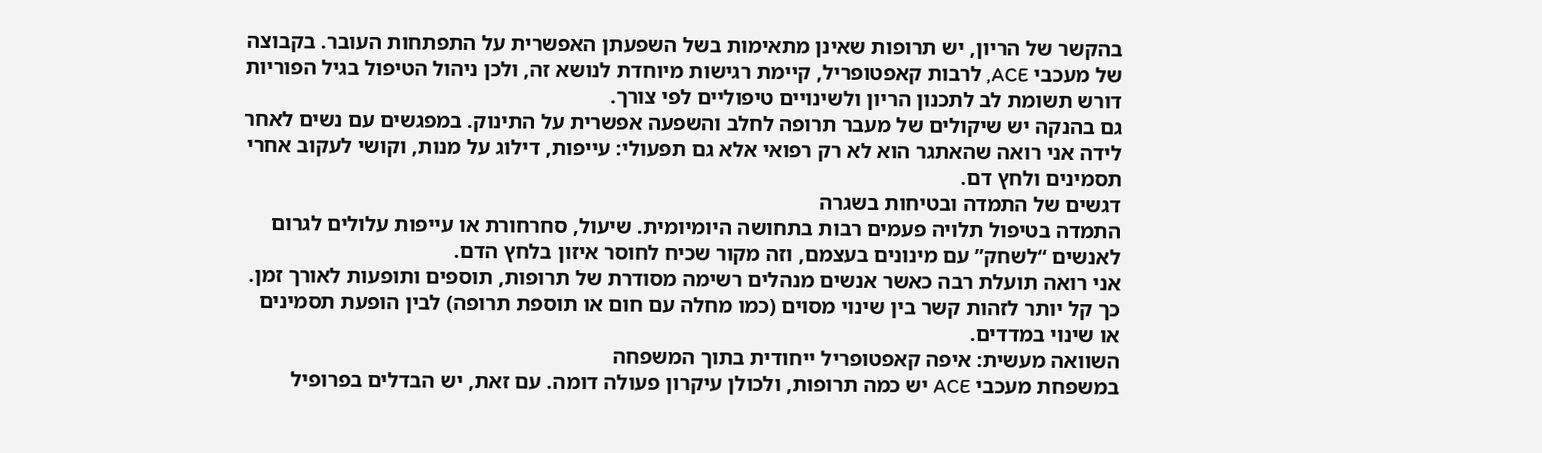בהקשר של הריון, יש תרופות שאינן מתאימות בשל השפעתן האפשרית על התפתחות העובר. בקבוצה של מעכבי ACE, לרבות קאפטופריל, קיימת רגישות מיוחדת לנושא זה, ולכן ניהול הטיפול בגיל הפוריות דורש תשומת לב לתכנון הריון ולשינויים טיפוליים לפי צורך.
גם בהנקה יש שיקולים של מעבר תרופה לחלב והשפעה אפשרית על התינוק. במפגשים עם נשים לאחר לידה אני רואה שהאתגר הוא לא רק רפואי אלא גם תפעולי: עייפות, דילוג על מנות, וקושי לעקוב אחרי תסמינים ולחץ דם.
דגשים של התמדה ובטיחות בשגרה
התמדה בטיפול תלויה פעמים רבות בתחושה היומיומית. שיעול, סחרחורת או עייפות עלולים לגרום לאנשים “לשחק” עם מינונים בעצמם, וזה מקור שכיח לחוסר איזון בלחץ הדם.
אני רואה תועלת רבה כאשר אנשים מנהלים רשימה מסודרת של תרופות, תוספים ותופעות לאורך זמן. כך קל יותר לזהות קשר בין שינוי מסוים (כמו מחלה עם חום או תוספת תרופה) לבין הופעת תסמינים או שינוי במדדים.
השוואה מעשית: איפה קאפטופריל ייחודית בתוך המשפחה
במשפחת מעכבי ACE יש כמה תרופות, ולכולן עיקרון פעולה דומה. עם זאת, יש הבדלים בפרופיל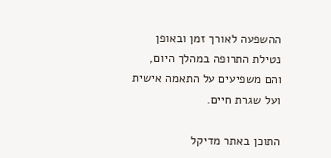ההשפעה לאורך זמן ובאופן נטילת התרופה במהלך היום, והם משפיעים על התאמה אישית ועל שגרת חיים.

התוכן באתר מדיקל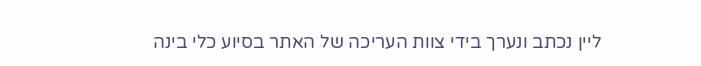ליין נכתב ונערך בידי צוות העריכה של האתר בסיוע כלי בינה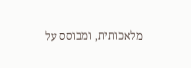מלאכותית, ומבוסס על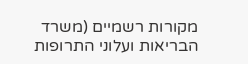מקורות רשמיים (משרד הבריאות ועלוני התרופות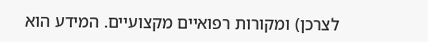לצרכן) ומקורות רפואיים מקצועיים. המידע הוא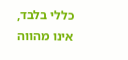כללי בלבד, אינו מהווה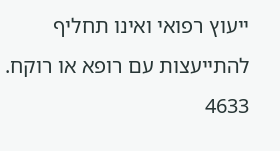ייעוץ רפואי ואינו תחליף להתייעצות עם רופא או רוקח.
4633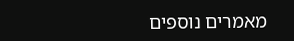מאמרים נוספים